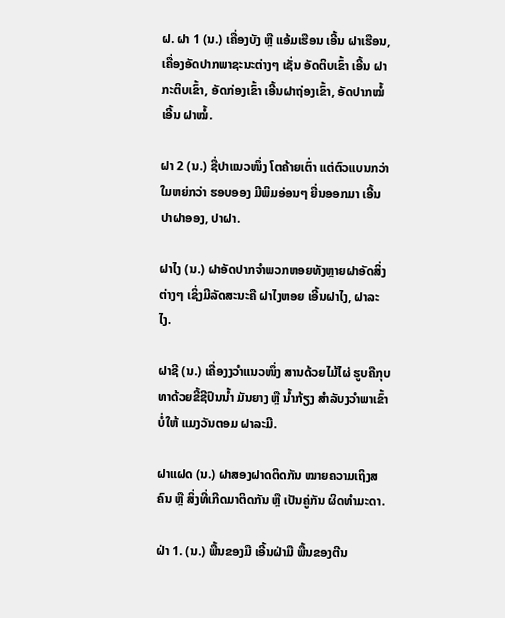ຝ. ຝາ 1 (ນ.) ເຄື່ອງບັງ ຫຼື ແອ້ມເຮືອນ ເອີ້ນ ຝາເຮືອນ, ເຄື່ອງອັດປາກພາຊະນະຕ່າງໆ ເຊັ່ນ ອັດຕິບເຂົ້າ ເອີ້ນ ຝາກະຕິບເຂົ້າ, ອັດກ່ອງເຂົ້າ ເອີ້ນຝາຖ່ອງເຂົ້າ, ອັດປາກໝໍ້ ເອີ້ນ ຝາໝໍ້.

ຝາ 2 (ນ.) ຊື່ປາແນວໜຶ່ງ ໂຕຄ້າຍເຕົ່າ ແຕ່ຕົວແບນກວ່າ ໃມຫຍ່ກວ່າ ຮອບອອງ ມີພິມອ່ອນໆ ຍື່ນອອກມາ ເອີ້ນ ປາຝາອອງ, ປາຝາ.

ຝາໄງ (ນ.) ຝາອັດປາກຈໍາພວກຫອຍທັງຫຼາຍຝາອັດສິ່ງຕ່າງໆ ເຊິ່ງມີລັດສະນະຄື ຝາໄງຫອຍ ເອີ້ນຝາໄງ, ຝາລະໄງ.

ຝາຊີ (ນ.) ເຄື່ອງງວຳແນວໜຶ່ງ ສານດ້ວຍໄມ້ໄຜ່ ຮູບຄືກຸບ ທາດ້ວຍຂີ້ຊີປົນນໍ້າ ມັນຍາງ ຫຼື ນໍ້າກ້ຽງ ສໍາລັບງວຳພາເຂົ້າ ບໍ່ໃຫ້ ແມງວັນຕອມ ຝາລະມີ.

ຝາແຝດ (ນ.) ຝາສອງຝາດຕິດກັນ ໝາຍຄວາມເຖິງສຄົນ ຫຼື ສິ່ງທີ່ເກີດມາຕິດກັນ ຫຼື ເປັນຄູ່ກັນ ຜິດທໍາມະດາ.

ຝ່າ 1. (ນ.) ພື້ນຂອງມື ເອີ້ນຝ່າມື ພື້ນຂອງຕີນ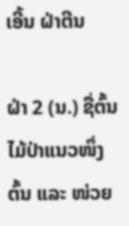ເອີ້ນ ຝ່າຕີນ

ຝ່າ 2 (ນ.) ຊື່ຕົ້ນໄມ້ປ່າແນວໜຶ່ງ ຕົ້ນ ແລະ ໜ່ວຍ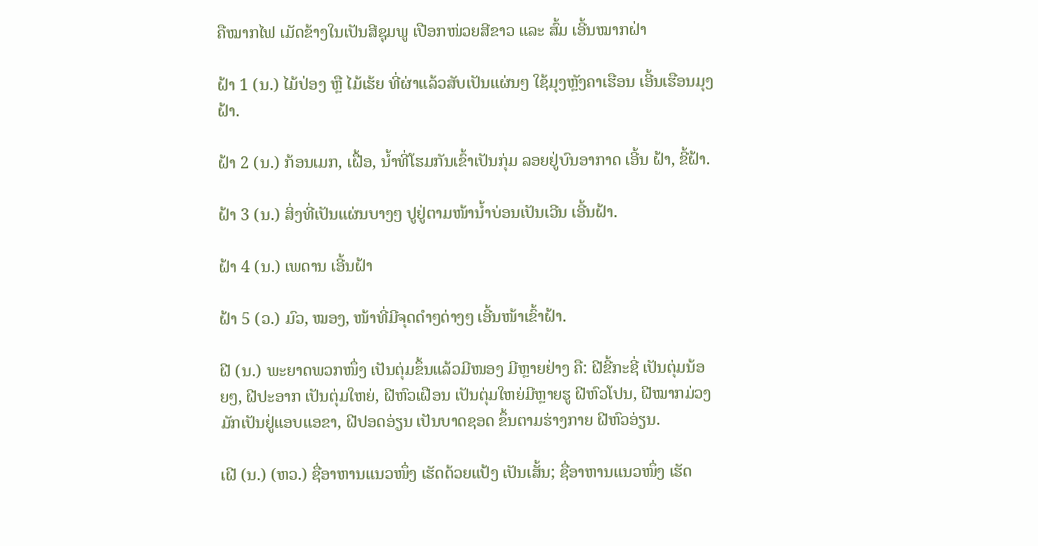ຄືໝາກໄຟ ເມັດຂ້າງໃນເປັນສີຊຸມພູ ເປືອກໜ່ວຍສີຂາວ ແລະ ສົ້ມ ເອີ້ນໝາກຝ່າ

ຝ້າ 1 (ນ.) ໄມ້ປ່ອງ ຫຼື ໄມ້ເຮ້ຍ ທີ່ຜ່າແລ້ວສັບເປັນແຜ່ນໆ ໃຊ້ມຸງຫຼັງຄາເຮືອນ ເອີ້ນເຮືອນມຸງຝ້າ.

ຝ້າ 2 (ນ.) ກ້ອນເມກ, ເຝື້ອ, ນໍ້າທີ່ໂຮມກັນເຂົ້າເປັນກຸ່ມ ລອຍຢູ່ບົນອາກາດ ເອີ້ນ ຝ້າ, ຂີ້ຝ້າ.

ຝ້າ 3 (ນ.) ສິ່ງທີ່ເປັນແຜ່ນບາງໆ ປູຢູ່ຕາມໜ້ານໍ້າບ່ອນເປັນເວີນ ເອີ້ນຝ້າ.

ຝ້າ 4 (ນ.) ເພດານ ເອີ້ນຝ້າ

ຝ້າ 5 (ວ.) ມົວ, ໝອງ, ໜ້າທີ່ມີຈຸດດໍາໆດ່າງໆ ເອີ້ນໜ້າເຂົ້າຝ້າ.

ຝີ (ນ.) ພະຍາດພວກໜຶ່ງ ເປັນຕຸ່ມຂຶ້ນແລ້ວມີໜອງ ມີຫຼາຍຢ່າງ ຄື: ຝີຂີ້ກະຊີ່ ເປັນຕຸ່ມນ້ອຍໆ, ຝີປະອາກ ເປັນຕຸ່ມໃຫຍ່, ຝີຫົວເຝືອນ ເປັນຕຸ່ມໃຫຍ່ມີຫຼາຍຮູ ຝີຫົວໂປນ, ຝີໝາກມ່ວງ ມັກເປັນຢູ່ແອບແອຂາ, ຝີປອດອ່ຽນ ເປັນບາດຊອດ ຂຶ້ນຕາມຮ່າງກາຍ ຝີຫົວອ່ຽນ.

ເຝີ (ນ.) (ຫວ.) ຊື່ອາຫານແນວໜຶ່ງ ເຮັດດ້ວຍແປ້ງ ເປັນເສັ້ນ; ຊື່ອາຫານແນວໜຶ່ງ ເຮັດ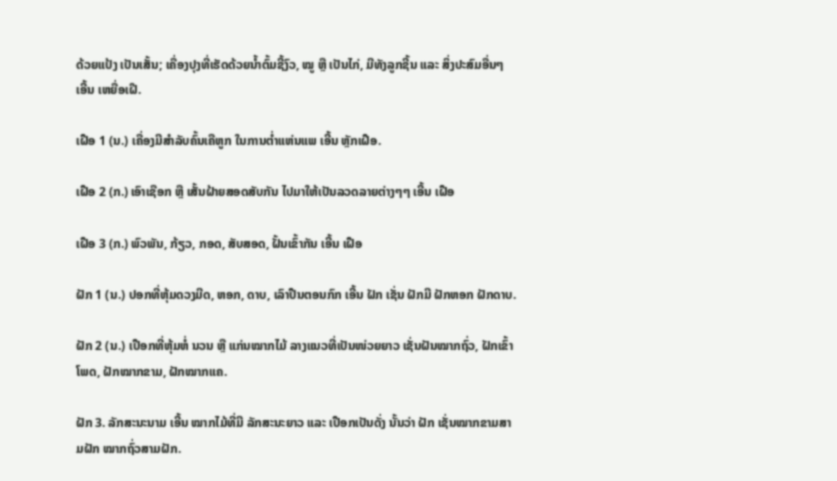ດ້ວຍແປ້ງ ເປັນເສັ້ນ; ເຄື່ອງປຸງທີ່ເຮັດດ້ວຍນໍ້າຕົ້ມຊີ້ງົວ, ໝູ ຫຼື ເປັນໄກ່, ມີທັງລູກຊີ້ນ ແລະ ສິ່ງປະສົມອື່ນໆ ເອີ້ນ ເຫຍື່ອເຝີ.

ເຝືອ 1 (ນ.) ເຄື່ອງມີສໍາລັບຄົ້ນເຄືຫູກ ໃນການຕ່ຳແຫ່ນແພ ເອີ້ນ ຫຼັກເຝືອ.

ເຝືອ 2 (ກ.) ເອົາເຊືອກ ຫຼື ເສັ້ນຝ້າຍສອດສັບກັນ ໄປມາໃຫ້ເປັນລວດລາຍຕ່າງໆໆ ເອີ້ນ ເຝືອ

ເຝືອ 3 (ກ.) ພົວພັນ, ກ້ຽວ, ກອດ, ສັບສອດ, ຝັ້ນເຂົ້າກັນ ເອີ້ນ ເຝືອ

ຝັກ 1 (ນ.) ປອກທີ່ຫຸ້ມດວງມີດ, ຫອກ, ດາບ, ເລົາປືນຕອນກົກ ເອີ້ນ ຝັກ ເຊັ່ນ ຝັກມີ ຝັກຫອກ ຝັກດາບ.

ຝັກ 2 (ນ.) ເປືອກທີ່ຫຸ້ມຫໍ່ ນວນ ຫຼື ແກ່ນໝາກໄມ້ ລາງແນວທີ່ເປັນໜ່ວຍຍາວ ເຊັ່ນຝັນໝາກຖົ່ວ, ຝັກເຂົ້າໂພດ, ຝັກໝາກຂາມ, ຝັກໝາກແຄ.

ຝັກ 3. ລັກສະນະນາມ ເອີ້ນ ໝາກໄມ້ທີ່ມີ ລັກສະນະຍາວ ແລະ ເປືອກເປັນດັ່ງ ນັ້ນວ່າ ຝັກ ເຊັ່ນໝາກຂາມສາມຝັກ ໝາກຖົ່ວສາມຝັກ.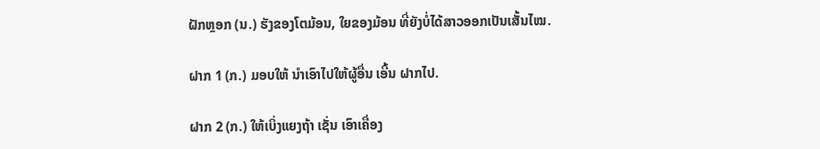ຝັກຫຼອກ (ນ.) ຮັງຂອງໂຕມ້ອນ, ໃຍຂອງມ້ອນ ທີ່ຍັງບໍ່ໄດ້ສາວອອກເປັນເສັ້ນໄໝ.

ຝາກ 1 (ກ.) ມອບໃຫ້ ນໍາເອົາໄປໃຫ້ຜູ້ອື່ນ ເອີ້ນ ຝາກໄປ.

ຝາກ 2 (ກ.) ໃຫ້ເບິ່ງແຍງຖ້າ ເຊັ່ນ ເອົາເຄື່ອງ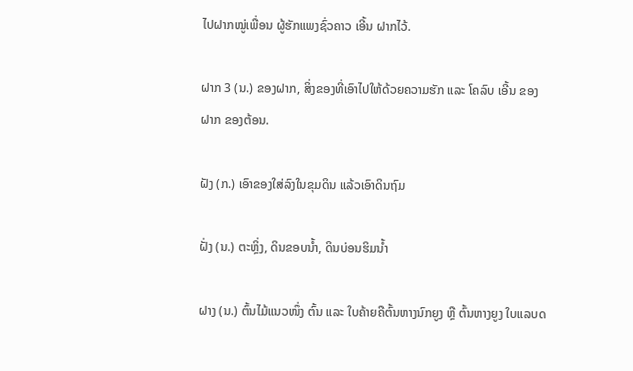ໄປຝາກໝູ່ເພື່ອນ ຜູ້ຮັກແພງຊົ່ວຄາວ ເອີ້ນ ຝາກໄວ້.

ຝາກ 3 (ນ.) ຂອງຝາກ, ສິ່ງຂອງທີ່ເອົາໄປໃຫ້ດ້ວຍຄວາມຮັກ ແລະ ໂຄລົບ ເອີ້ນ ຂອງຝາກ ຂອງຕ້ອນ.

ຝັງ (ກ.) ເອົາຂອງໃສ່ລົງໃນຂຸມດິນ ແລ້ວເອົາດິນຖົມ

ຝັ່ງ (ນ.) ຕະຫຼິ່ງ, ດິນຂອບນໍ້າ, ດິນບ່ອນຮິມນໍ້າ

ຝາງ (ນ.) ຕົ້ນໄມ້ແນວໜຶ່ງ ຕົ້ນ ແລະ ໃບຄ້າຍຄືຕົ້ນຫາງນົກຍູງ ຫຼື ຕົ້ນຫາງຍູງ ໃບແລບດ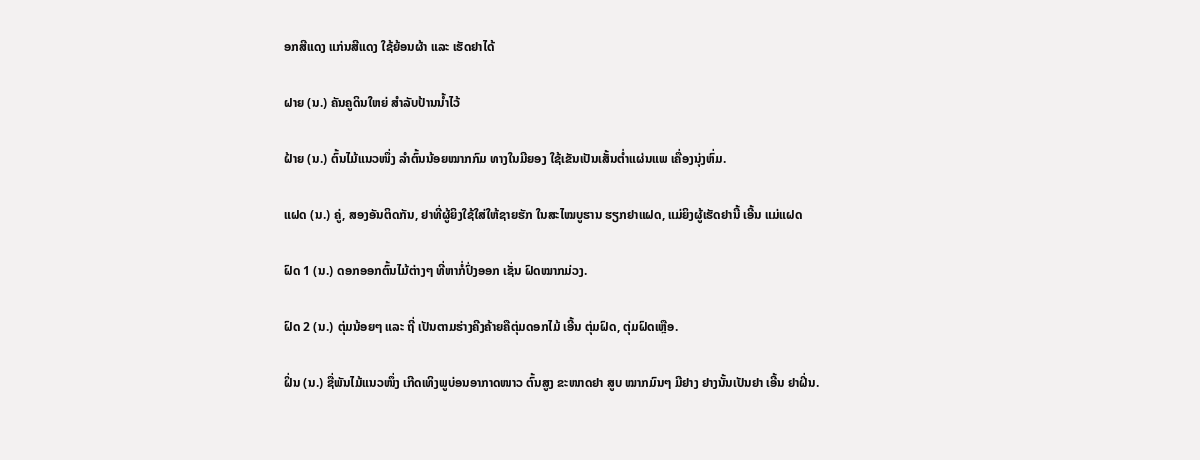ອກສີແດງ ແກ່ນສີແດງ ໃຊ້ຍ້ອນຜ້າ ແລະ ເຮັດຢາໄດ້

ຝາຍ (ນ.) ຄັນຄູດິນໃຫຍ່ ສໍາລັບປ້ານນໍ້າໄວ້

ຝ້າຍ (ນ.) ຕົ້ນໄມ້ແນວໜຶ່ງ ລໍາຕົ້ນນ້ອຍໝາກກົມ ທາງໃນມີຍອງ ໃຊ້ເຂັນເປັນເສັ້ນຕ່ຳແຜ່ນແພ ເຄື່ອງນຸ່ງຫົ່ມ.

ແຝດ (ນ.) ຄູ່, ສອງອັນຕິດກັນ, ຢາທີ່ຜູ້ຍິງໃຊ້ໃສ່ໃຫ້ຊາຍຮັກ ໃນສະໄໝບູຮານ ຮຽກຢາແຝດ, ແມ່ຍິງຜູ້ເຮັດຢານີ້ ເອີ້ນ ແມ່ແຝດ

ຝົດ 1 (ນ.) ດອກອອກຕົ້ນໄມ້ຕ່າງໆ ທີ່ຫາກໍ່ປົ່ງອອກ ເຊັ່ນ ຝົດໝາກມ່ວງ.

ຝົດ 2 (ນ.) ຕຸ່ມນ້ອຍໆ ແລະ ຖີ່ ເປັນຕາມຮ່າງຄີງຄ້າຍຄືຕຸ່ມດອກໄມ້ ເອີ້ນ ຕຸ່ມຝົດ, ຕຸ່ມຝົດເຫຼືອ.

ຝິ່ນ (ນ.) ຊື່ພັນໄມ້ແນວໜຶ່ງ ເກີດເທິງພູບ່ອນອາກາດໜາວ ຕົ້ນສູງ ຂະໜາດຢາ ສູບ ໝາກມົນໆ ມີຢາງ ຢາງນັ້ນເປັນຢາ ເອີ້ນ ຢາຝິ່ນ.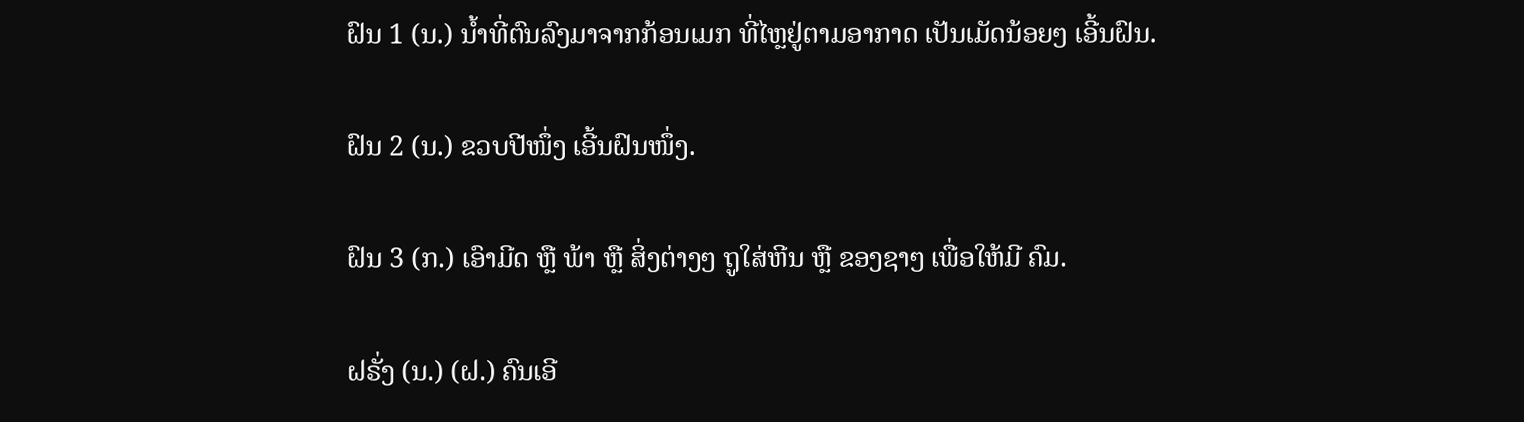ຝົນ 1 (ນ.) ນໍ້າທີ່ຕົນລົງມາຈາກກ້ອນເມກ ທີ່ໄຫຼຢູ່ຕາມອາກາດ ເປັນເມັດນ້ອຍໆ ເອີ້ນຝົນ.

ຝົນ 2 (ນ.) ຂວບປີໜຶ່ງ ເອີ້ນຝົນໜຶ່ງ.

ຝົນ 3 (ກ.) ເອົາມີດ ຫຼື ພ້າ ຫຼື ສິ່ງຕ່າງໆ ຖູໃສ່ຫີນ ຫຼື ຂອງຊາໆ ເພື່ອໃຫ້ມີ ຄົມ.

ຝຣັ່ງ (ນ.) (ຝ.) ຄົນເອີ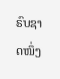ຣົບຊາດໜຶ່ງ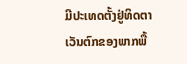ມີປະເທດຕັ້ງຢູ່ທິດຕາເວັນຕົກຂອງພາກພື້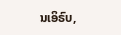ນເອິຣົບ,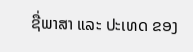ຊື່ພາສາ ແລະ ປະເທດ ຂອງ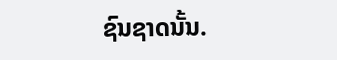ຊົນຊາດນັ້ນ.